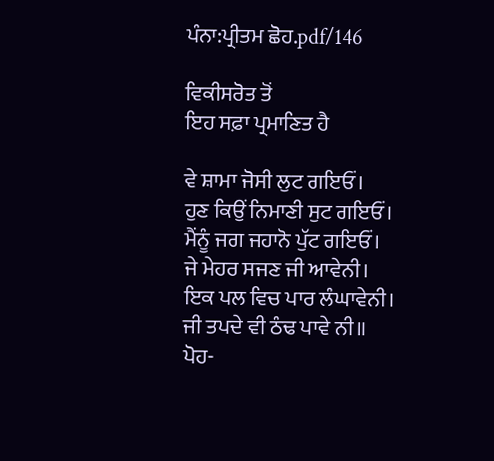ਪੰਨਾ:ਪ੍ਰੀਤਮ ਛੋਹ.pdf/146

ਵਿਕੀਸਰੋਤ ਤੋਂ
ਇਹ ਸਫ਼ਾ ਪ੍ਰਮਾਣਿਤ ਹੈ

ਵੇ ਸ਼ਾਮਾ ਜੋਸੀ ਲੁਟ ਗਇਓਂ।
ਹੁਣ ਕਿਉਂ ਨਿਮਾਣੀ ਸੁਟ ਗਇਓਂ।
ਮੈਂਨੂੰ ਜਗ ਜਹਾਨੋ ਪੁੱਟ ਗਇਓਂ।
ਜੇ ਮੇਹਰ ਸਜਣ ਜੀ ਆਵੇਨੀ।
ਇਕ ਪਲ ਵਿਚ ਪਾਰ ਲੰਘਾਵੇਨੀ।
ਜੀ ਤਪਦੇ ਵੀ ਠੰਢ ਪਾਵੇ ਨੀ॥
ਪੋਹ-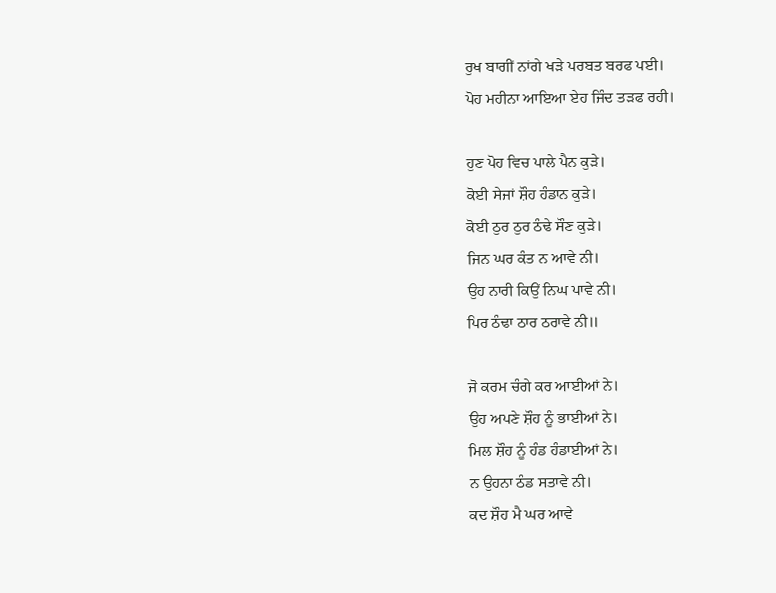ਰੁਖ ਬਾਗੀਂ ਨਾਂਗੇ ਖੜੇ ਪਰਬਤ ਬਰਫ ਪਈ।
ਪੋਹ ਮਹੀਨਾ ਆਇਆ ਏਹ ਜਿੰਦ ਤੜਫ ਰਹੀ।

ਹੁਣ ਪੋਹ ਵਿਚ ਪਾਲੇ ਪੈਨ ਕੁੜੇ।
ਕੋਈ ਸੇਜਾਂ ਸ਼ੌਹ ਹੰਡਾਨ ਕੁੜੇ।
ਕੋਈ ਠੁਰ ਠੁਰ ਠੰਢੇ ਸੌਣ ਕੁੜੇ।
ਜਿਨ ਘਰ ਕੰਤ ਨ ਆਵੇ ਨੀ।
ਉਹ ਨਾਰੀ ਕਿਉਂ ਨਿਘ ਪਾਵੇ ਨੀ।
ਪਿਰ ਠੰਢਾ ਠਾਰ ਠਰਾਵੇ ਨੀ॥

ਜੋ ਕਰਮ ਚੰਗੇ ਕਰ ਆਈਆਂ ਨੇ।
ਉਹ ਅਪਣੇ ਸ਼ੌਹ ਨੂੰ ਭਾਈਆਂ ਨੇ।
ਮਿਲ ਸ਼ੌਹ ਨੂੰ ਹੰਡ ਹੰਡਾਈਆਂ ਨੇ।
ਨ ਉਹਨਾ ਠੰਡ ਸਤਾਵੇ ਨੀ।
ਕਦ ਸ਼ੌਹ ਮੈ ਘਰ ਆਵੇ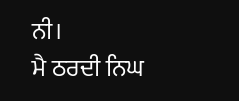ਨੀ।
ਮੈ ਠਰਦੀ ਨਿਘ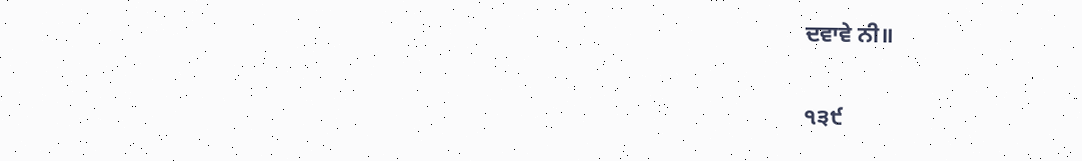ਦਵਾਵੇ ਨੀ॥

੧੩੯